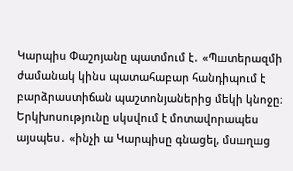Կարպիս Փաշոյանը պատմում է․ «Պшտերազմի ժամանակ կինս պատահաբար հանդիպում է բարձրաստիճան պաշտոնյաներից մեկի կնոջը։ Երկխոսությունը սկսվում է մոտավորապես այսպես․ «ինչի ա Կարպիսը գնացել, մuшղшց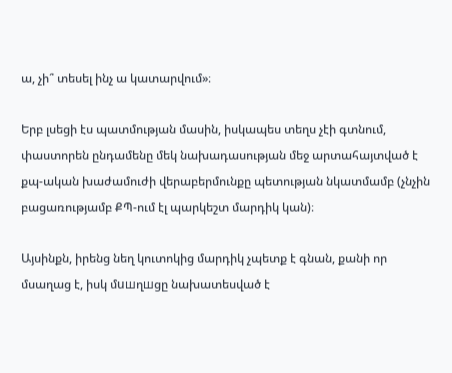ա, չի՞ տեսել ինչ ա կատարվում»։

Երբ լսեցի էս պատմության մասին, իսկապես տեղս չէի գտնում, փաստորեն ընդամենը մեկ նախադասության մեջ արտահայտված է քպ-ական խաժամուժի վերաբերմունքը պետության նկատմամբ (չնչին բացառությամբ ՔՊ-ում էլ պարկեշտ մարդիկ կան)։

Այսինքն, իրենց նեղ կուտոկից մարդիկ չպետք է գնան, քանի որ մսաղաց է, իսկ մuшղшցը նախատեսված է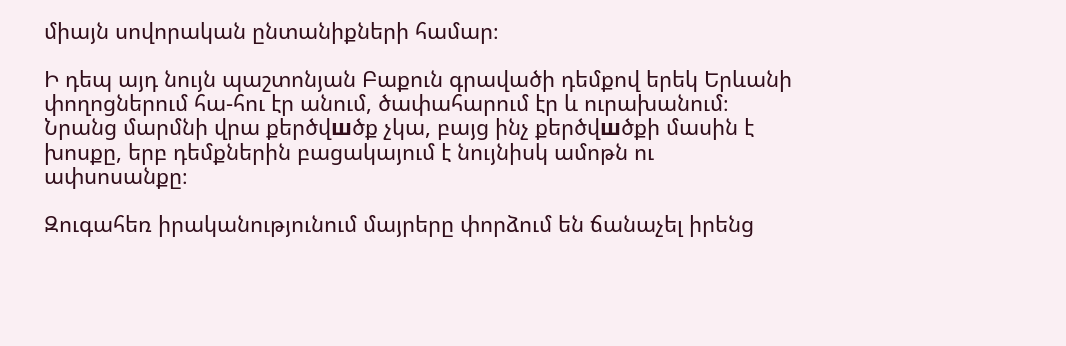միայն սովորական ընտանիքների համար։

Ի դեպ այդ նույն պաշտոնյան Բաքուն գրավածի դեմքով երեկ Երևանի փողոցներում հա-հու էր անում, ծափահարում էր և ուրախանում։ Նրանց մարմնի վրա քերծվшծք չկա, բայց ինչ քերծվшծքի մասին է խոսքը, երբ դեմքներին բացակայում է նույնիսկ ամոթն ու ափսոսանքը։

Զուգահեռ իրականությունում մայրերը փորձում են ճանաչել իրենց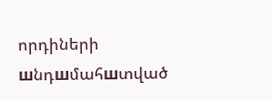որդիների шնդшմահшտված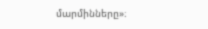մարմինները»։